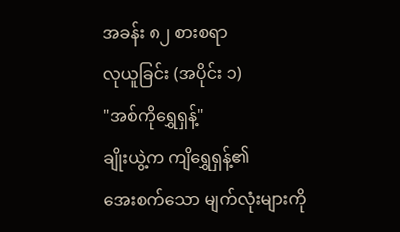အခန်း ၈၂ စားစရာ
လုယူခြင်း (အပိုင်း ၁)
"အစ်ကိုရွှေရှန့်"
ချိုးယွဲ့က ကျိရွှေရှန့်၏
အေးစက်သော မျက်လုံးများကို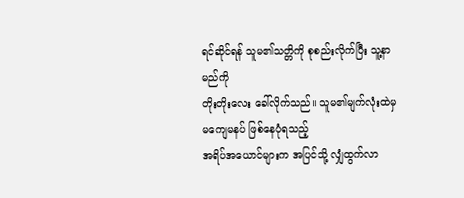ရင်ဆိုင်ရန် သူမ၏သတ္တိကို စုစည်းလိုက်ပြီး သူ့နာမည်ကို
တိုးတိုးလေး ခေါ်လိုက်သည်။ သူမ၏မျက်လုံးထဲမှ မကျေမနပ် ဖြစ်နေပုံရသည့်
အရိပ်အယောင်များက အပြင်သို့ လျှံထွက်လာ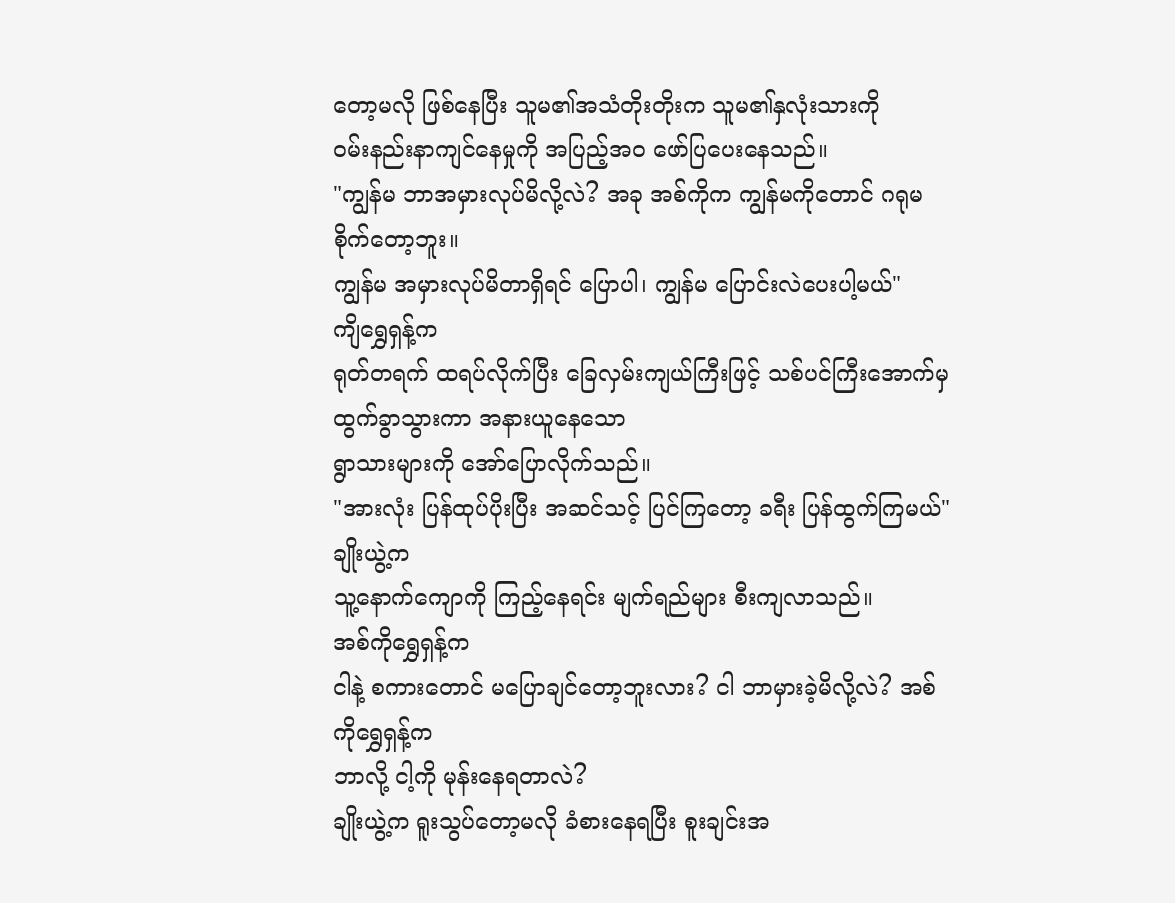တော့မလို ဖြစ်နေပြီး သူမ၏အသံတိုးတိုးက သူမ၏နှလုံးသားကို
ဝမ်းနည်းနာကျင်နေမှုကို အပြည့်အဝ ဖော်ပြပေးနေသည်။
"ကျွန်မ ဘာအမှားလုပ်မိလို့လဲ? အခု အစ်ကိုက ကျွန်မကိုတောင် ဂရုမစိုက်တော့ဘူး။
ကျွန်မ အမှားလုပ်မိတာရှိရင် ပြောပါ၊ ကျွန်မ ပြောင်းလဲပေးပါ့မယ်"
ကျိရွှေရှန့်က
ရုတ်တရက် ထရပ်လိုက်ပြီး ခြေလှမ်းကျယ်ကြီးဖြင့် သစ်ပင်ကြီးအောက်မှ ထွက်ခွာသွားကာ အနားယူနေသော
ရွာသားများကို အော်ပြောလိုက်သည်။
"အားလုံး ပြန်ထုပ်ပိုးပြီး အဆင်သင့် ပြင်ကြတော့ ခရီး ပြန်ထွက်ကြမယ်"
ချိုးယွဲ့က
သူ့နောက်ကျောကို ကြည့်နေရင်း မျက်ရည်များ စီးကျလာသည်။
အစ်ကိုရွှေရှန့်က
ငါနဲ့ စကားတောင် မပြောချင်တော့ဘူးလား? ငါ ဘာမှားခဲ့မိလို့လဲ? အစ်ကိုရွှေရှန့်က
ဘာလို့ ငါ့ကို မုန်းနေရတာလဲ?
ချိုးယွဲ့က ရူးသွပ်တော့မလို ခံစားနေရပြီး စူးချင်းအ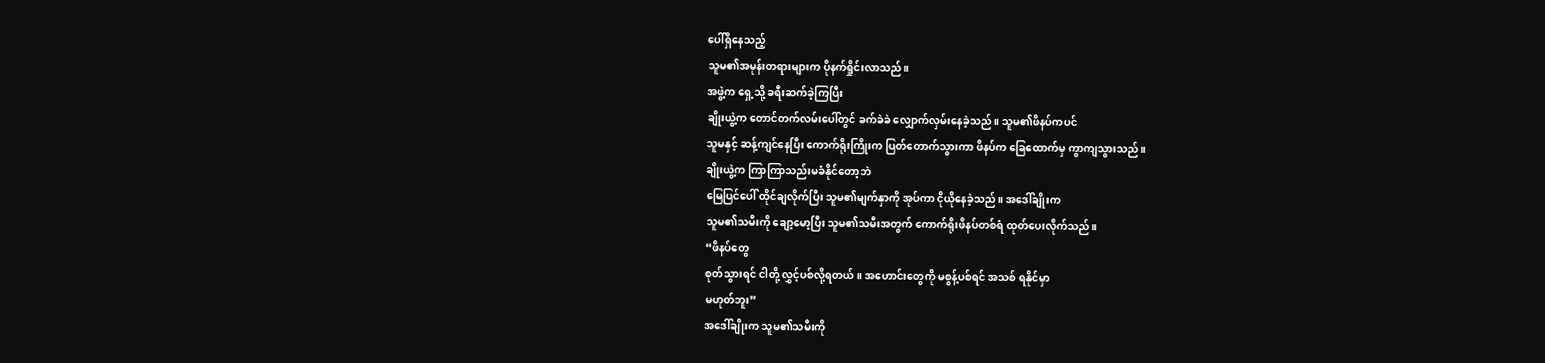ပေါ်ရှိနေသည့်
သူမ၏အမုန်းတရားများက ပိုနက်ရှိုင်းလာသည်။
အဖွဲ့က ရှေ့သို့ ခရီးဆက်ခဲ့ကြပြီး
ချိုးယွဲ့က တောင်တက်လမ်းပေါ်တွင် ခက်ခဲခဲ လျှောက်လှမ်းနေခဲ့သည်။ သူမ၏ဖိနပ်ကပင်
သူမနှင့် ဆန့်ကျင်နေပြီး ကောက်ရိုးကြိုးက ပြတ်တောက်သွားကာ ဖိနပ်က ခြေထောက်မှ ကွာကျသွားသည်။
ချိုးယွဲ့က ကြာကြာသည်းမခံနိုင်တော့ဘဲ
မြေပြင်ပေါ် ထိုင်ချလိုက်ပြီး သူမ၏မျက်နှာကို အုပ်ကာ ငိုယိုနေခဲ့သည်။ အဒေါ်ချိုးက
သူမ၏သမီးကို ချော့မော့ပြီး သူမ၏သမီးအတွက် ကောက်ရိုးဖိနပ်တစ်ရံ ထုတ်ပေးလိုက်သည်။
“ဖိနပ်တွေ
စုတ်သွားရင် ငါတို့ လွှင့်ပစ်လို့ရတယ်။ အဟောင်းတွေကို မစွန့်ပစ်ရင် အသစ် ရနိုင်မှာ
မဟုတ်ဘူး”
အဒေါ်ချိုးက သူမ၏သမီးကို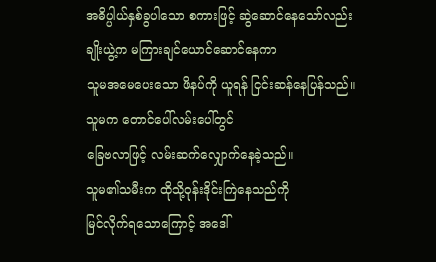အဓိပ္ပါယ်နှစ်ခွပါသော စကားဖြင့် ဆွဲဆောင်နေသော်လည်း ချိုးယွဲ့က မကြားချင်ယောင်ဆောင်နေကာ
သူမအမေပေးသော ဖိနပ်ကို ယူရန် ငြင်းဆန်နေပြန်သည်။ သူမက တောင်ပေါ်လမ်းပေါ်တွင်
ခြေဗလာဖြင့် လမ်းဆက်လျှောက်နေခဲ့သည်။
သူမ၏သမီးက ထိုသို့ဝုန်းဒိုင်းကြဲနေသည်ကို
မြင်လိုက်ရသောကြောင့် အဒေါ်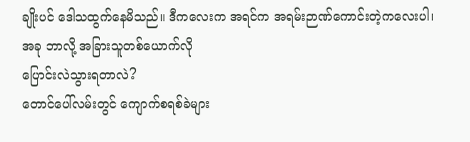ချိုးပင် ဒေါသထွက်နေမိသည်။ ဒီကလေးက အရင်က အရမ်းဉာဏ်ကောင်းတဲ့ကလေးပါ၊ အခု ဘာလို့ အခြားသူတစ်ယောက်လို
ပြောင်းလဲသွားရတာလဲ?
တောင်ပေါ်လမ်းတွင် ကျောက်စရစ်ခဲများ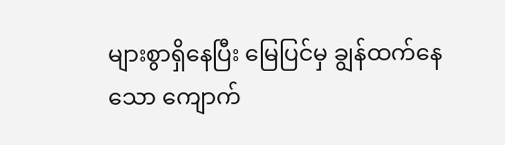များစွာရှိနေပြီး မြေပြင်မှ ချွန်ထက်နေသော ကျောက်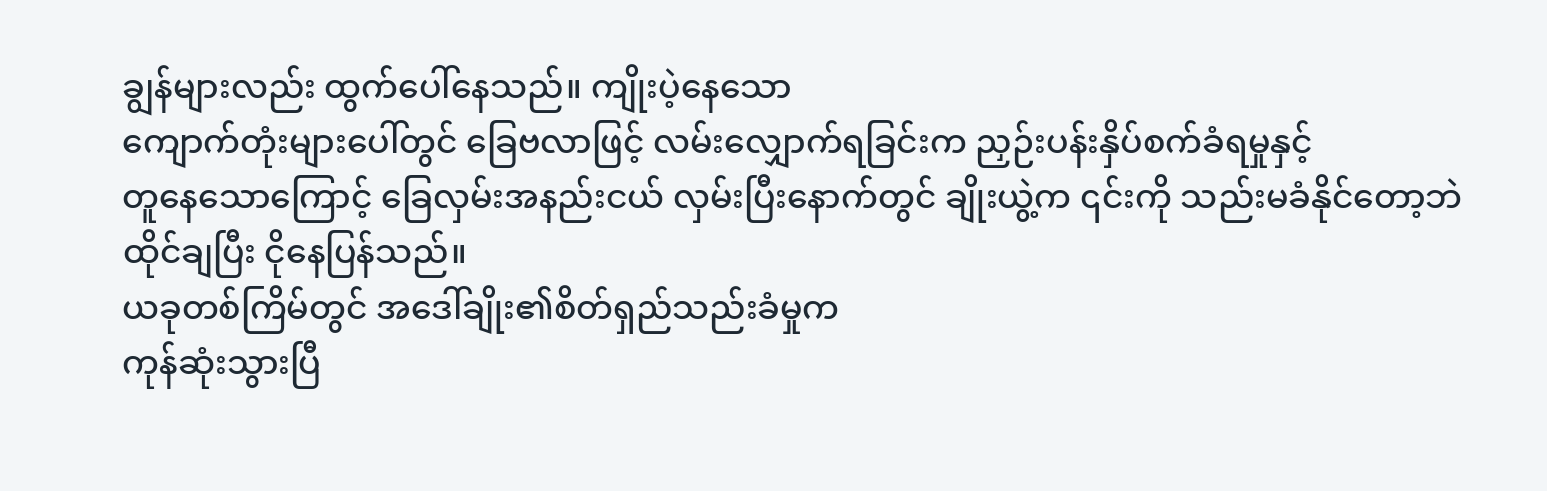ချွန်များလည်း ထွက်ပေါ်နေသည်။ ကျိုးပဲ့နေသော
ကျောက်တုံးများပေါ်တွင် ခြေဗလာဖြင့် လမ်းလျှောက်ရခြင်းက ညှဉ်းပန်းနှိပ်စက်ခံရမှုနှင့်
တူနေသောကြောင့် ခြေလှမ်းအနည်းငယ် လှမ်းပြီးနောက်တွင် ချိုးယွဲ့က ၎င်းကို သည်းမခံနိုင်တော့ဘဲ
ထိုင်ချပြီး ငိုနေပြန်သည်။
ယခုတစ်ကြိမ်တွင် အဒေါ်ချိုး၏စိတ်ရှည်သည်းခံမှုက
ကုန်ဆုံးသွားပြီ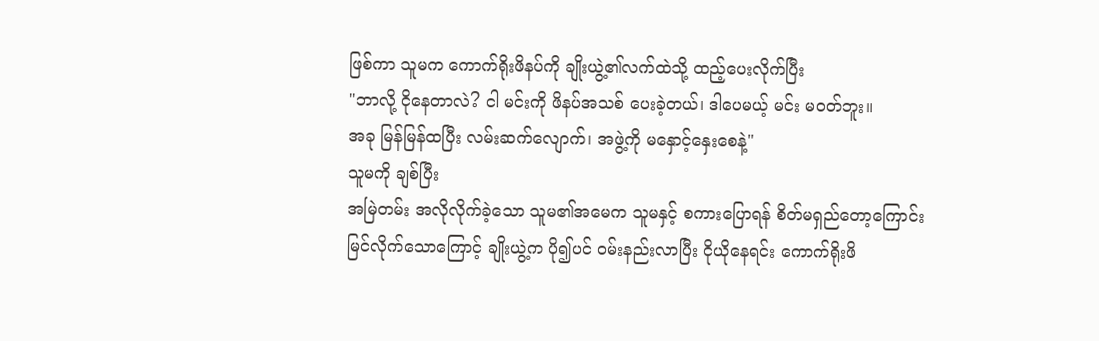ဖြစ်ကာ သူမက ကောက်ရိုးဖိနပ်ကို ချိုးယွဲ့၏လက်ထဲသို့ ထည့်ပေးလိုက်ပြီး
"ဘာလို့ ငိုနေတာလဲ? ငါ မင်းကို ဖိနပ်အသစ် ပေးခဲ့တယ်၊ ဒါပေမယ့် မင်း မဝတ်ဘူး။
အခု မြန်မြန်ထပြီး လမ်းဆက်လျောက်၊ အဖွဲ့ကို မနှောင့်နှေးစေနဲ့"
သူမကို ချစ်ပြီး
အမြဲတမ်း အလိုလိုက်ခဲ့သော သူမ၏အမေက သူမနှင့် စကားပြောရန် စိတ်မရှည်တော့ကြောင်း
မြင်လိုက်သောကြောင့် ချိုးယွဲ့က ပို၍ပင် ဝမ်းနည်းလာပြီး ငိုယိုနေရင်း ကောက်ရိုးဖိ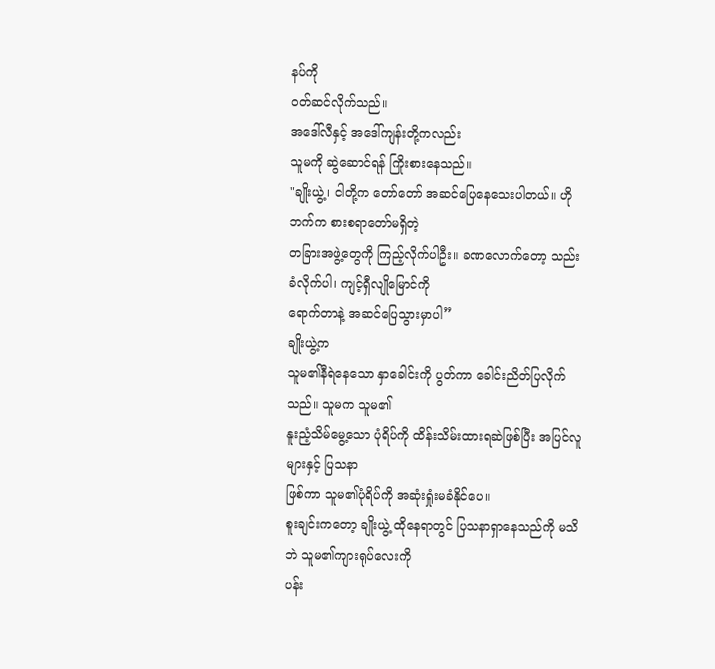နပ်ကို
ဝတ်ဆင်လိုက်သည်။
အဒေါ်လီနှင့် အဒေါ်ကျန်းတို့ကလည်း
သူမကို ဆွဲဆောင်ရန် ကြိုးစားနေသည်။
"ချိုးယွဲ့၊ ငါတို့က တော်တော် အဆင်ပြေနေသေးပါတယ်။ ဟိုဘက်က စားစရာတော်မရှိတဲ့
တခြားအဖွဲ့တွေကို ကြည့်လိုက်ပါဦး။ ခဏလောက်တော့ သည်းခံလိုက်ပါ၊ ကျင့်ရှီလျိုမြောင်ကို
ရောက်တာနဲ့ အဆင်ပြေသွားမှာပါ”
ချိုးယွဲ့က
သူမ၏နီရဲနေသော နှာခေါင်းကို ပွတ်ကာ ခေါင်းညိတ်ပြလိုက်သည်။ သူမက သူမ၏
နူးညံ့သိမ်မွေ့သော ပုံရိပ်ကို ထိန်းသိမ်းထားရဆဲဖြစ်ပြီး အပြင်လူများနှင့် ပြသနာ
ဖြစ်ကာ သူမ၏ပုံရိပ်ကို အဆုံးရှုံးမခံနိုင်ပေ။
စူးချင်းကတော့ ချိုးယွဲ့ ထိုနေရာတွင် ပြသနာရှာနေသည်ကို မသိဘဲ သူမ၏ကျားရုပ်လေးကို
ပန်း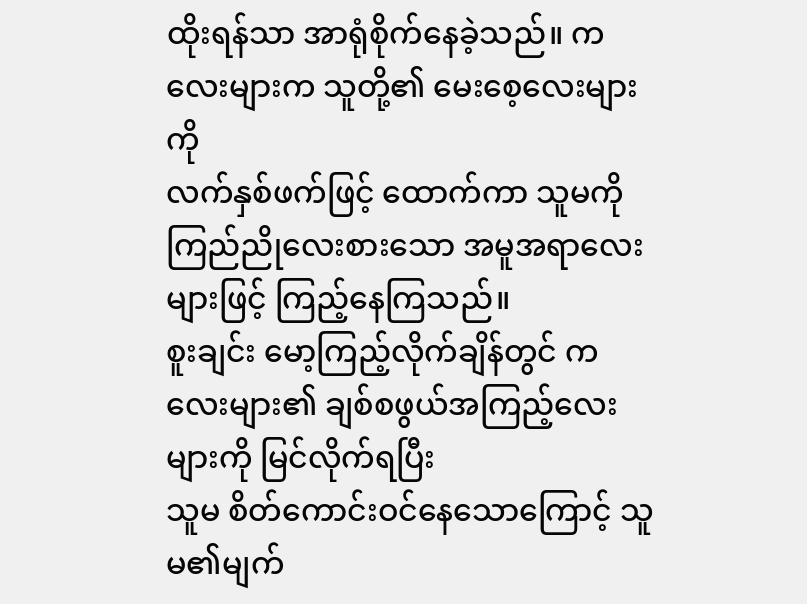ထိုးရန်သာ အာရုံစိုက်နေခဲ့သည်။ ကလေးများက သူတို့၏ မေးစေ့လေးများကို
လက်နှစ်ဖက်ဖြင့် ထောက်ကာ သူမကို ကြည်ညိုလေးစားသော အမူအရာလေးများဖြင့် ကြည့်နေကြသည်။
စူးချင်း မော့ကြည့်လိုက်ချိန်တွင် ကလေးများ၏ ချစ်စဖွယ်အကြည့်လေးများကို မြင်လိုက်ရပြီး
သူမ စိတ်ကောင်းဝင်နေသောကြောင့် သူမ၏မျက်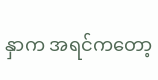နှာက အရင်ကတော့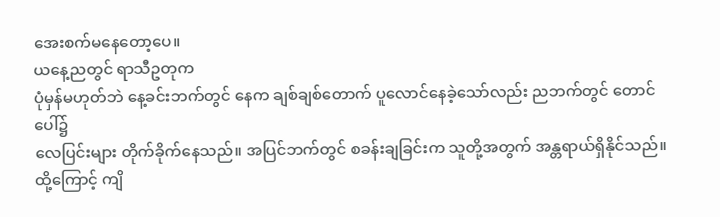အေးစက်မနေတော့ပေ။
ယနေ့ညတွင် ရာသီဥတုက
ပုံမှန်မဟုတ်ဘဲ နေ့ခင်းဘက်တွင် နေက ချစ်ချစ်တောက် ပူလောင်နေခဲ့သော်လည်း ညဘက်တွင် တောင်ပေါ်၌
လေပြင်းများ တိုက်ခိုက်နေသည်။ အပြင်ဘက်တွင် စခန်းချခြင်းက သူတို့အတွက် အန္တရာယ်ရှိနိုင်သည်။
ထို့ကြောင့် ကျိ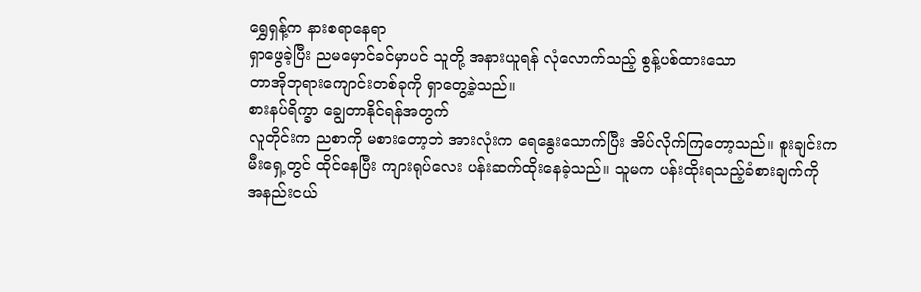ရွှေရှန့်က နားစရာနေရာ
ရှာဖွေခဲ့ပြီး ညမမှောင်ခင်မှာပင် သူတို့ အနားယူရန် လုံလောက်သည့် စွန့်ပစ်ထားသော
တာအိုဘုရားကျောင်းတစ်ခုကို ရှာတွေ့ခဲ့သည်။
စားနပ်ရိက္ခာ ချွေတာနိုင်ရန်အတွက်
လူတိုင်းက ညစာကို မစားတော့ဘဲ အားလုံးက ရေနွေးသောက်ပြီး အိပ်လိုက်ကြတော့သည်။ စူးချင်းက
မီးရှေ့တွင် ထိုင်နေပြီး ကျားရုပ်လေး ပန်းဆက်ထိုးနေခဲ့သည်။ သူမက ပန်းထိုးရသည့်ခံစားချက်ကို
အနည်းငယ်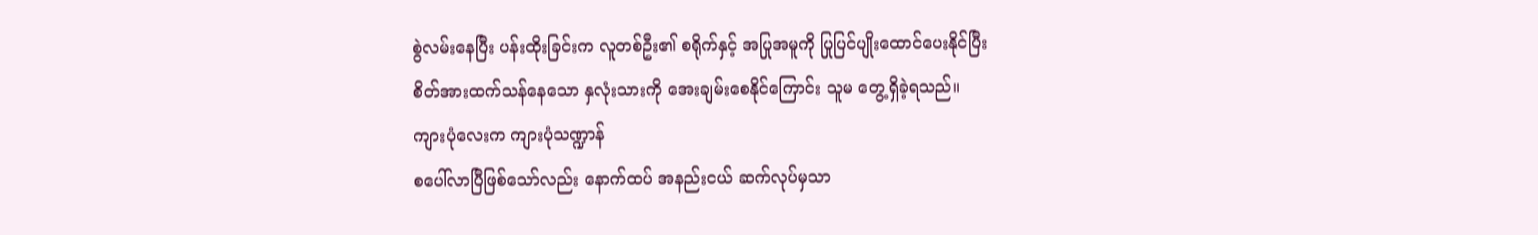စွဲလမ်းနေပြီး ပန်းထိုးခြင်းက လူတစ်ဦး၏ စရိုက်နှင့် အပြုအမူကို ပြုပြင်ပျိုးထောင်ပေးနိုင်ပြီး
စိတ်အားထက်သန်နေသော နှလုံးသားကို အေးချမ်းစေနိုင်ကြောင်း သူမ တွေ့ရှိခဲ့ရသည်။
ကျားပုံလေးက ကျားပုံသဏ္ဍာန်
စပေါ်လာပြီဖြစ်သော်လည်း နောက်ထပ် အနည်းငယ် ဆက်လုပ်မှသာ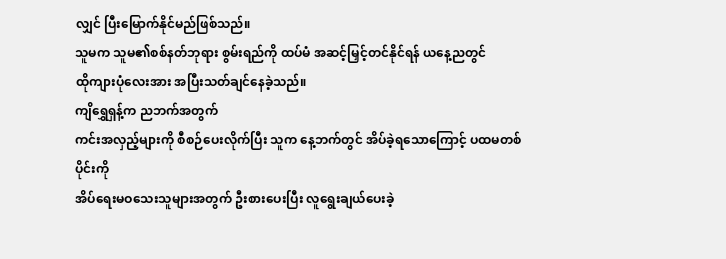လျှင် ပြီးမြောက်နိုင်မည်ဖြစ်သည်။
သူမက သူမ၏စစ်နတ်ဘုရား စွမ်းရည်ကို ထပ်မံ အဆင့်မြှင့်တင်နိုင်ရန် ယနေ့ညတွင်
ထိုကျားပုံလေးအား အပြီးသတ်ချင်နေခဲ့သည်။
ကျိရွှေရှန့်က ညဘက်အတွက်
ကင်းအလှည့်များကို စီစဉ်ပေးလိုက်ပြီး သူက နေ့ဘက်တွင် အိပ်ခဲ့ရသောကြောင့် ပထမတစ်ပိုင်းကို
အိပ်ရေးမဝသေးသူများအတွက် ဦးစားပေးပြီး လူရွေးချယ်ပေးခဲ့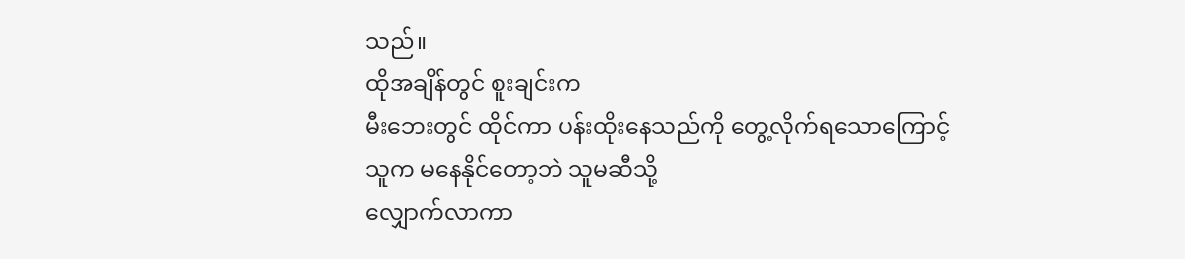သည်။
ထိုအချိန်တွင် စူးချင်းက
မီးဘေးတွင် ထိုင်ကာ ပန်းထိုးနေသည်ကို တွေ့လိုက်ရသောကြောင့် သူက မနေနိုင်တော့ဘဲ သူမဆီသို့
လျှောက်လာကာ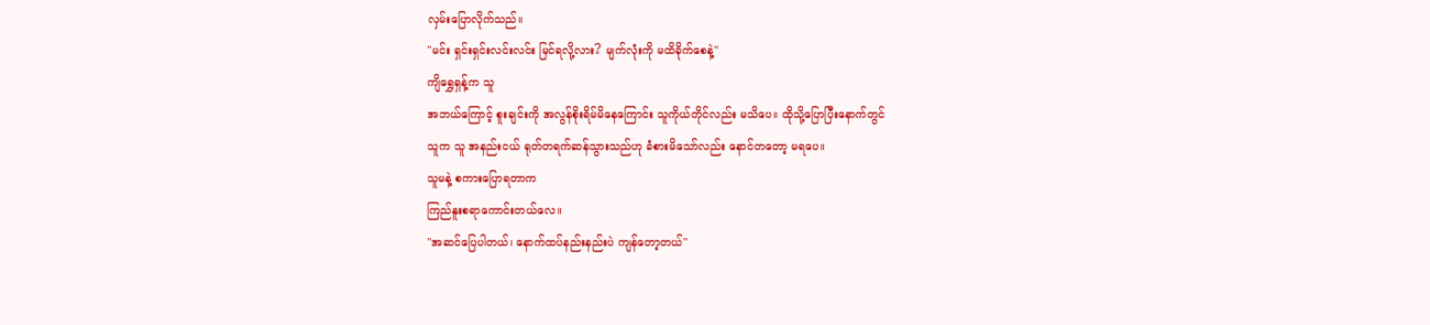လှမ်းပြောလိုက်သည်။
"မင်း ရှင်းရှင်းလင်းလင်း မြင်ရလို့လား? မျက်လုံးကို မထိခိုက်စေနဲ့"
ကျိရွှေရှန့်က သူ
အဘယ်ကြောင့် စူးချင်းကို အလွန်စိုးရိမ်မိနေကြောင်း သူကိုယ်တိုင်လည်း မသိပေ။ ထိုသို့ပြောပြီးနောက်တွင်
သူက သူ အနည်းငယ် ရုတ်တရက်ဆန်သွားသည်ဟု ခံစားမိသော်လည်း နောင်တတော့ မရပေ။
သူမနဲ့ စကားပြောရတာက
ကြည်နူးစရာကောင်းတယ်လေ။
"အဆင်ပြေပါတယ်၊ နောက်ထပ်နည်းနည်းပဲ ကျန်တော့တယ်"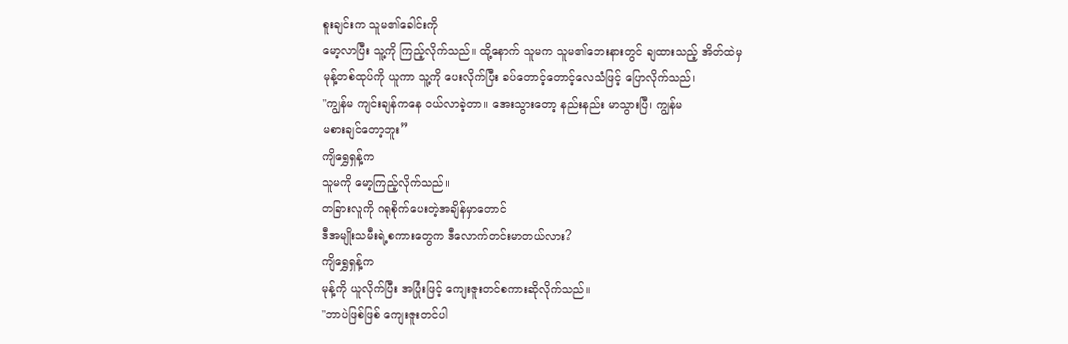စူးချင်းက သူမ၏ခေါင်းကို
မော့လာပြီး သူ့ကို ကြည့်လိုက်သည်။ ထို့နောက် သူမက သူမ၏ဘေးနားတွင် ချထားသည့် အိတ်ထဲမှ
မုန့်တစ်ထုပ်ကို ယူကာ သူ့ကို ပေးလိုက်ပြီး ခပ်တောင့်တောင့်လေသံဖြင့် ပြောလိုက်သည်၊
"ကျွန်မ ကျင်းချန်ကနေ ဝယ်လာခဲ့တာ။ အေးသွားတော့ နည်းနည်း မာသွားပြီ၊ ကျွန်မ
မစားချင်တော့ဘူး”
ကျိရွှေရှန့်က
သူမကို မော့ကြည့်လိုက်သည်။
တခြားလူကို ဂရုစိုက်ပေးတဲ့အချိန်မှာတောင်
ဒီအမျိုးသမီးရဲ့စကားတွေက ဒီလောက်တင်းမာတယ်လား?
ကျိရွှေရှန့်က
မုန့်ကို ယူလိုက်ပြီး အပြုံးဖြင့် ကျေးဇူးတင်စကားဆိုလိုက်သည်။
"ဘာပဲဖြစ်ဖြစ် ကျေးဇူးတင်ပါ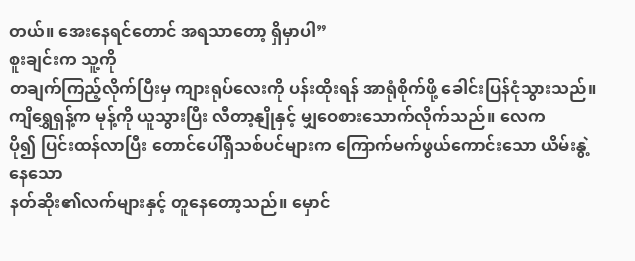တယ်။ အေးနေရင်တောင် အရသာတော့ ရှိမှာပါ”
စူးချင်းက သူ့ကို
တချက်ကြည့်လိုက်ပြီးမှ ကျားရုပ်လေးကို ပန်းထိုးရန် အာရုံစိုက်ဖို့ ခေါင်းပြန်ငုံသွားသည်။
ကျိရွှေရှန့်က မုန့်ကို ယူသွားပြီး လီတာ့နျိုနှင့် မျှဝေစားသောက်လိုက်သည်။ လေက
ပို၍ ပြင်းထန်လာပြီး တောင်ပေါ်ရှိသစ်ပင်များက ကြောက်မက်ဖွယ်ကောင်းသော ယိမ်းနွဲ့နေသော
နတ်ဆိုး၏လက်များနှင့် တူနေတော့သည်။ မှောင်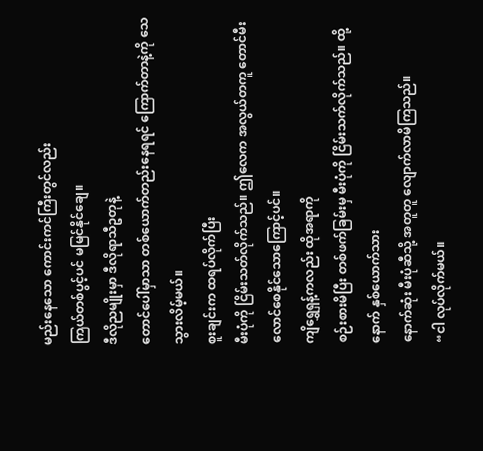မည်းနေသော ကောင်းကင်ကြီးတွင်လည်း
ကြယ်တစ်ပွင့်ပင် မမြင်နိုင်ချေ။
ဒီလိုညမျိုးမှာ ဒီလိုရာသီဥတုနဲ့
တောင်ပေါ်မှာသာ တစ်ယောက်တည်းနေရရင် ကြောက်တာနဲ့ကို သေသွားလိမ့်မယ်။
စူးချင်းက ထရပ်လိုက်ပြီး
မီးပုံကို ငြိမ်းသတ်လိုက်သည်။ ဤလေက အလွယ်တကူ တောင်မီးလောင်စေနိုင်သောကြောင့်ပင်။
ကျိရွှေရှန့်ကလည်း ထိုအရာကို
စဉ်းစားမိပြီး တစ်ဖက်ခြမ်းမှ မီးပုံကို ငြိမ်းသက်လိုက်သည်။ ထို့နောက် နှစ်ယောက်သား
နောက်ဆုံး မီးပုံဆီသို့ အတူတူ လျောက်လာမိကြသည်။
“ငါ လုပ်လိုက်မယ်။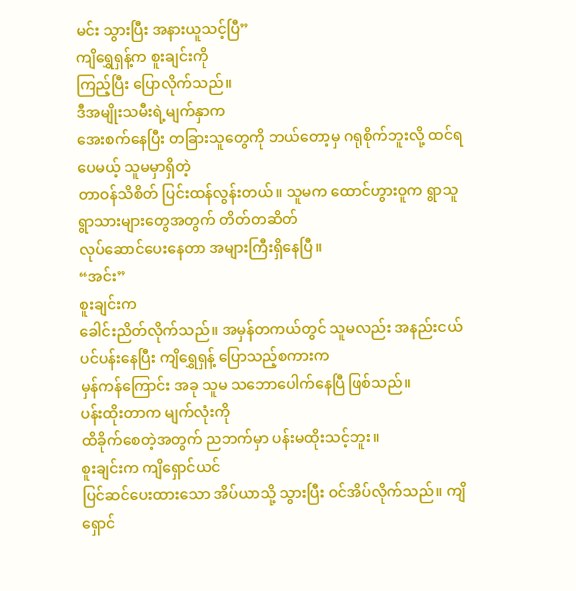မင်း သွားပြီး အနားယူသင့်ပြီ”
ကျိရွှေရှန့်က စူးချင်းကို
ကြည့်ပြီး ပြောလိုက်သည်။
ဒီအမျိုးသမီးရဲ့မျက်နှာက
အေးစက်နေပြီး တခြားသူတွေကို ဘယ်တော့မှ ဂရုစိုက်ဘူးလို့ ထင်ရပေမယ့် သူမမှာရှိတဲ့
တာဝန်သိစိတ် ပြင်းထန်လွန်းတယ်။ သူမက ထောင်ဟွားဝူက ရွာသူရွာသားများတွေအတွက် တိတ်တဆိတ်
လုပ်ဆောင်ပေးနေတာ အများကြီးရှိနေပြီ။
“အင်း”
စူးချင်းက
ခေါင်းညိတ်လိုက်သည်။ အမှန်တကယ်တွင် သူမလည်း အနည်းငယ် ပင်ပန်းနေပြီး ကျိရွှေရှန့် ပြောသည့်စကားက
မှန်ကန်ကြောင်း အခု သူမ သဘောပေါက်နေပြီ ဖြစ်သည်။
ပန်းထိုးတာက မျက်လုံးကို
ထိခိုက်စေတဲ့အတွက် ညဘက်မှာ ပန်းမထိုးသင့်ဘူး။
စူးချင်းက ကျိရှောင်ယင်
ပြင်ဆင်ပေးထားသော အိပ်ယာသို့ သွားပြီး ဝင်အိပ်လိုက်သည်။ ကျိရှောင်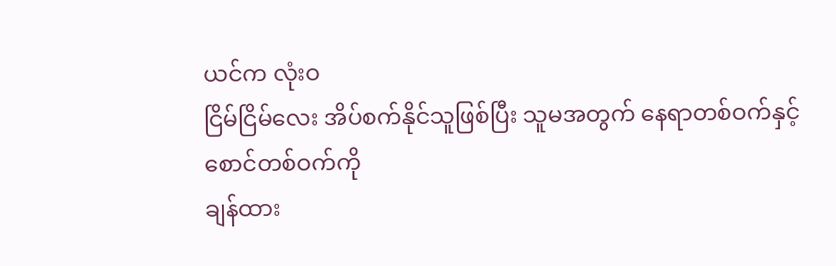ယင်က လုံးဝ
ငြိမ်ငြိမ်လေး အိပ်စက်နိုင်သူဖြစ်ပြီး သူမအတွက် နေရာတစ်ဝက်နှင့် စောင်တစ်ဝက်ကို
ချန်ထား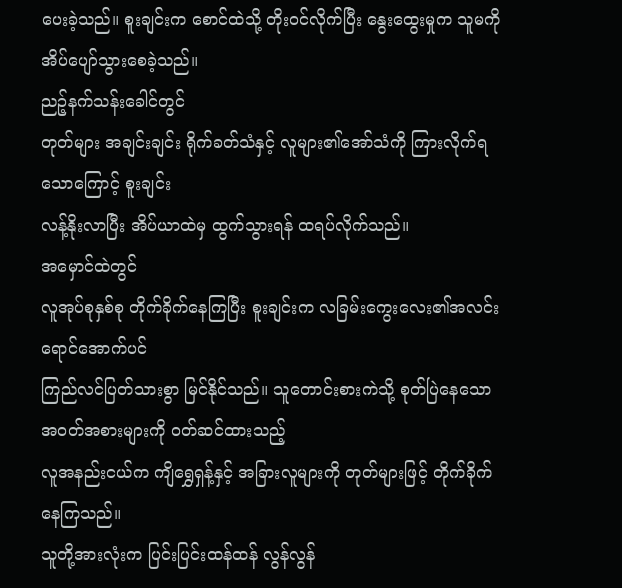ပေးခဲ့သည်။ စူးချင်းက စောင်ထဲသို့ တိုးဝင်လိုက်ပြီး နွေးထွေးမှုက သူမကို အိပ်ပျော်သွားစေခဲ့သည်။
ညဉ့်နက်သန်းခေါင်တွင်
တုတ်များ အချင်းချင်း ရိုက်ခတ်သံနှင့် လူများ၏အော်သံကို ကြားလိုက်ရသောကြောင့် စူးချင်း
လန့်နိုးလာပြီး အိပ်ယာထဲမှ ထွက်သွားရန် ထရပ်လိုက်သည်။
အမှောင်ထဲတွင်
လူအုပ်စုနှစ်စု တိုက်ခိုက်နေကြပြီး စူးချင်းက လခြမ်းကွေးလေး၏အလင်းရောင်အောက်ပင်
ကြည်လင်ပြတ်သားစွာ မြင်နိုင်သည်။ သူတောင်းစားကဲသို့ စုတ်ပြဲနေသော အဝတ်အစားများကို ဝတ်ဆင်ထားသည့်
လူအနည်းငယ်က ကျိရွှေရှန့်နှင့် အခြားလူများကို တုတ်များဖြင့် တိုက်ခိုက်နေကြသည်။
သူတို့အားလုံးက ပြင်းပြင်းထန်ထန် လွန်လွန်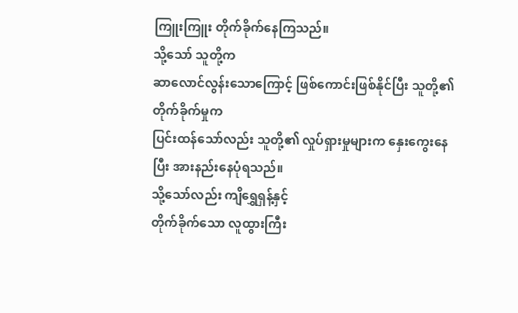ကြူးကြူး တိုက်ခိုက်နေကြသည်။
သို့သော် သူတို့က
ဆာလောင်လွန်းသောကြောင့် ဖြစ်ကောင်းဖြစ်နိုင်ပြီး သူတို့၏ တိုက်ခိုက်မှုက
ပြင်းထန်သော်လည်း သူတို့၏ လှုပ်ရှားမှုများက နှေးကွေးနေပြီး အားနည်းနေပုံရသည်။
သို့သော်လည်း ကျိရွှေရှန့်နှင့်
တိုက်ခိုက်သော လူထွားကြီး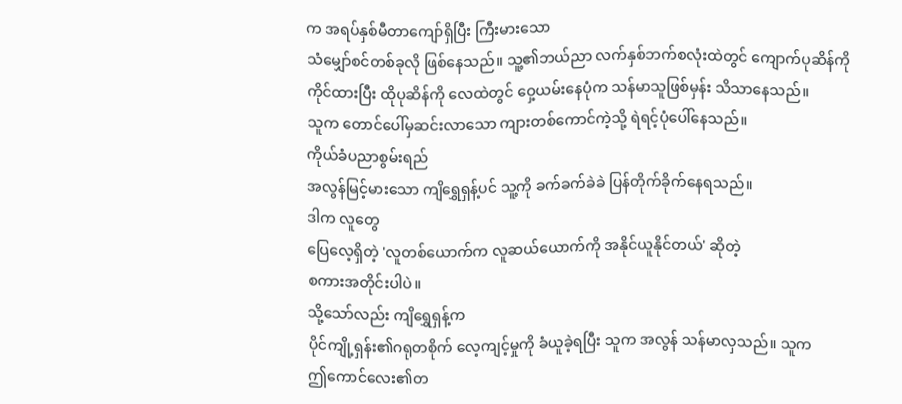က အရပ်နှစ်မီတာကျော်ရှိပြီး ကြီးမားသော
သံမျှော်စင်တစ်ခုလို ဖြစ်နေသည်။ သူ့၏ဘယ်ညာ လက်နှစ်ဘက်စလုံးထဲတွင် ကျောက်ပုဆိန်ကို
ကိုင်ထားပြီး ထိုပုဆိန်ကို လေထဲတွင် ဝှေ့ယမ်းနေပုံက သန်မာသူဖြစ်မှန်း သိသာနေသည်။
သူက တောင်ပေါ်မှဆင်းလာသော ကျားတစ်ကောင်ကဲ့သို့ ရဲရင့်ပုံပေါ်နေသည်။
ကိုယ်ခံပညာစွမ်းရည်
အလွန်မြင့်မားသော ကျိရွှေရှန့်ပင် သူ့ကို ခက်ခက်ခဲခဲ ပြန်တိုက်ခိုက်နေရသည်။
ဒါက လူတွေ
ပြေလေ့ရှိတဲ့ 'လူတစ်ယောက်က လူဆယ်ယောက်ကို အနိုင်ယူနိုင်တယ်' ဆိုတဲ့
စကားအတိုင်းပါပဲ။
သို့သော်လည်း ကျိရွှေရှန့်က
ပိုင်ကျို့ရှန်း၏ဂရုတစိုက် လေ့ကျင့်မှုကို ခံယူခဲ့ရပြီး သူက အလွန် သန်မာလှသည်။ သူက
ဤကောင်လေး၏တ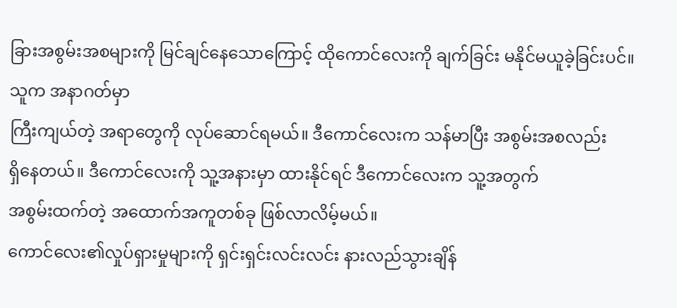ခြားအစွမ်းအစများကို မြင်ချင်နေသောကြောင့် ထိုကောင်လေးကို ချက်ခြင်း မနိုင်မယူခဲ့ခြင်းပင်။
သူက အနာဂတ်မှာ
ကြီးကျယ်တဲ့ အရာတွေကို လုပ်ဆောင်ရမယ်။ ဒီကောင်လေးက သန်မာပြီး အစွမ်းအစလည်း
ရှိနေတယ်။ ဒီကောင်လေးကို သူ့အနားမှာ ထားနိုင်ရင် ဒီကောင်လေးက သူ့အတွက်
အစွမ်းထက်တဲ့ အထောက်အကူတစ်ခု ဖြစ်လာလိမ့်မယ်။
ကောင်လေး၏လှုပ်ရှားမှုများကို ရှင်းရှင်းလင်းလင်း နားလည်သွားချိန်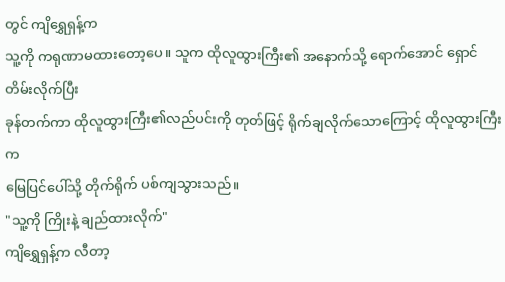တွင် ကျိရွှေရှန့်က
သူ့ကို ကရုဏာမထားတော့ပေ။ သူက ထိုလူထွားကြီး၏ အနောက်သို့ ရောက်အောင် ရှောင်တိမ်းလိုက်ပြီး
ခုန်တက်ကာ ထိုလူထွားကြီး၏လည်ပင်းကို တုတ်ဖြင့် ရိုက်ချလိုက်သောကြောင့် ထိုလူထွားကြီးက
မြေပြင်ပေါ်သို့ တိုက်ရိုက် ပစ်ကျသွားသည်။
"သူ့ကို ကြိုးနဲ့ ချည်ထားလိုက်"
ကျိရွှေရှန့်က လီတာ့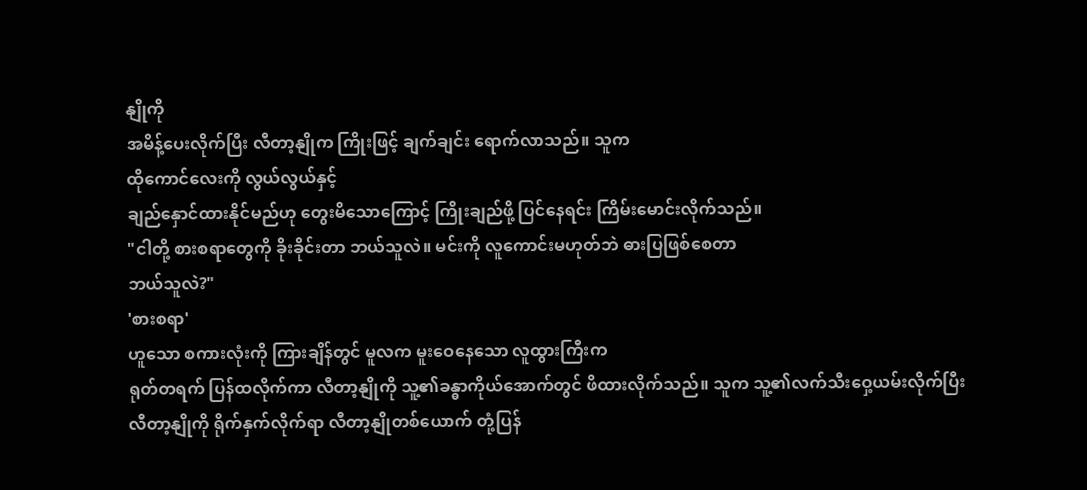နျိုကို
အမိန့်ပေးလိုက်ပြီး လီတာ့နျိုက ကြိုးဖြင့် ချက်ချင်း ရောက်လာသည်။ သူက
ထိုကောင်လေးကို လွယ်လွယ်နှင့်
ချည်နှောင်ထားနိုင်မည်ဟု တွေးမိသောကြောင့် ကြိုးချည်ဖို့ ပြင်နေရင်း ကြိမ်းမောင်းလိုက်သည်။
"ငါတို့ စားစရာတွေကို ခိုးခိုင်းတာ ဘယ်သူလဲ။ မင်းကို လူကောင်းမဟုတ်ဘဲ ဓားပြဖြစ်စေတာ
ဘယ်သူလဲ?"
'စားစရာ'
ဟူသော စကားလုံးကို ကြားချိန်တွင် မူလက မူးဝေနေသော လူထွားကြီးက
ရုတ်တရက် ပြန်ထလိုက်ကာ လီတာ့နျိုကို သူ့၏ခန္ဓာကိုယ်အောက်တွင် ဖိထားလိုက်သည်။ သူက သူ့၏လက်သီးဝှေ့ယမ်းလိုက်ပြီး
လီတာ့နျိုကို ရိုက်နှက်လိုက်ရာ လီတာ့နျိုတစ်ယောက် တုံ့ပြန်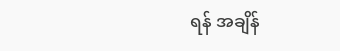ရန် အချိန်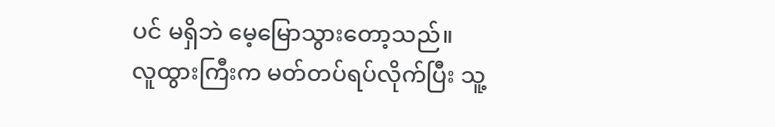ပင် မရှိဘဲ မေ့မြောသွားတော့သည်။
လူထွားကြီးက မတ်တပ်ရပ်လိုက်ပြီး သူ့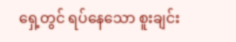ရှေ့တွင် ရပ်နေသော စူးချင်း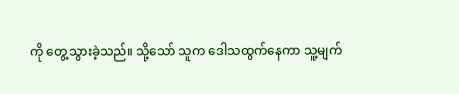ကို တွေ့သွားခဲ့သည်။ သို့သော် သူက ဒေါသထွက်နေကာ သူ့မျက်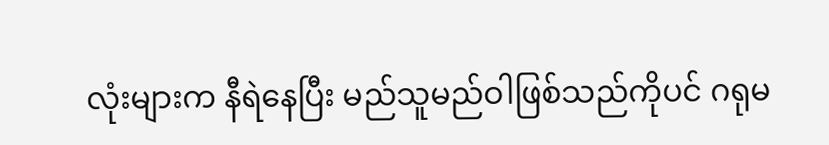လုံးများက နီရဲနေပြီး မည်သူမည်ဝါဖြစ်သည်ကိုပင် ဂရုမ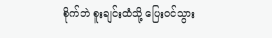စိုက်ဘဲ စူးချင်းထံသို့ ပြေးဝင်သွား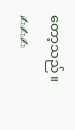တော့သည်။
✍✍✍